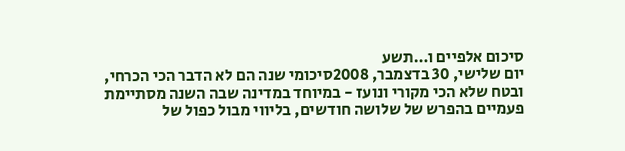סיכום אלפיים ו…תשע
יום שלישי, 30 בדצמבר, 2008סיכומי שנה הם לא הדבר הכי הכרחי, ובטח שלא הכי מקורי ונועז - במיוחד במדינה שבה השנה מסתיימת פעמיים בהפרש של שלושה חודשים, בליווי מבול כפול של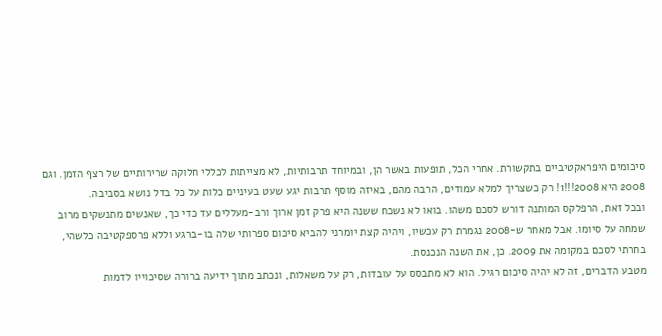סיכומים היפראקטיביים בתקשורת. אחרי הכל, תופעות באשר הן, ובמיוחד תרבותיות, לא מצייתות לכללי חלוקה שרירותיים של רצף הזמן. וגם 2008 היא 2008!!!1! רק כשצריך למלא עמודים, הרבה מהם, באיזה מוסף תרבות יגע שעט בעיניים כלות על כל בדל נושא בסביבה.
ובכל זאת, הרפלקס המותנה דורש לסכם משהו. בואו לא נשכח ששנה היא פרק זמן ארוך ורב-מעללים עד כדי כך, שאנשים מתנשקים מרוב שמחה על סיומו. אבל מאחר ש-2008 נגמרת רק עכשיו, ויהיה קצת יומרני להביא סיכום ספרותי שלה בו-ברגע וללא פרספקטיבה כלשהי, בחרתי לסכם במקומה את 2009. כן, את השנה הנכנסת.
מטבע הדברים, זה לא יהיה סיכום רגיל. הוא לא מתבסס על עובדות, רק על משאלות, ונכתב מתוך ידיעה ברורה שסיכוייו לדמות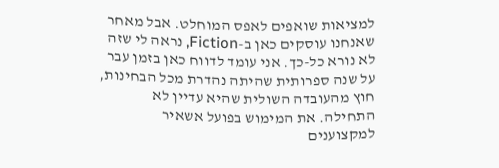למציאות שואפים לאפס המוחלט. אבל מאחר שאנחנו עוסקים כאן ב-Fiction, נראה לי שזה לא נורא כל-כך. אני עומד לדווח כאן בזמן עבר על שנה ספרותית שהיתה נהדרת מכל הבחינות, חוץ מהעובדה השולית שהיא עדיין לא התחילה. את המימוש בפועל אשאיר למקצוענים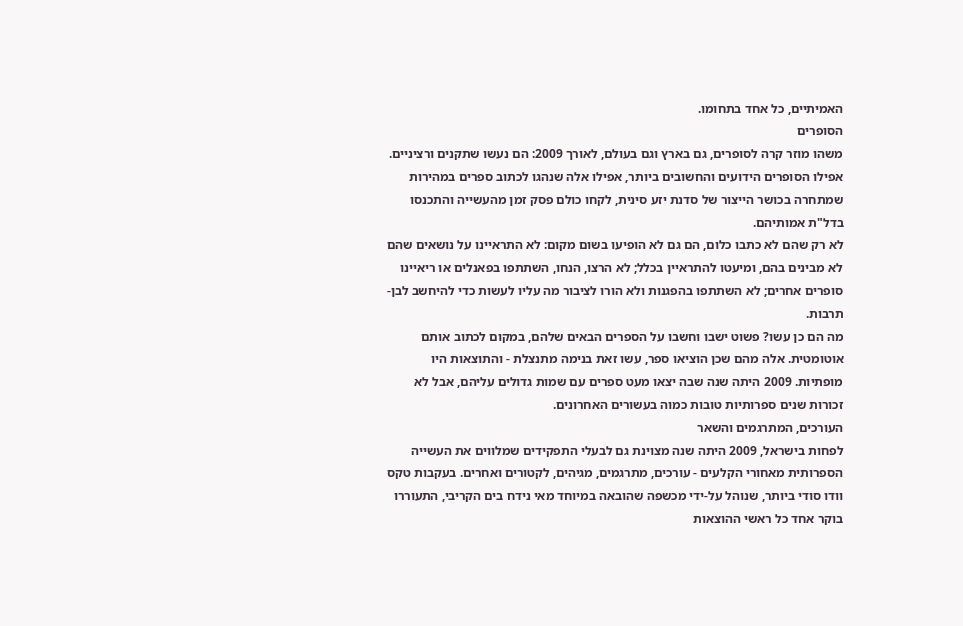האמיתיים, כל אחד בתחומו.
הסופרים
משהו מוזר קרה לסופרים, גם בארץ וגם בעולם, לאורך 2009: הם נעשו שתקנים ורציניים. אפילו הסופרים הידועים והחשובים ביותר, אפילו אלה שנהגו לכתוב ספרים במהירות שמתחרה בכושר הייצור של סדנת יזע סינית, לקחו כולם פסק זמן מהעשייה והתכנסו בדל"ת אמותיהם.
לא רק שהם לא כתבו כלום, הם גם לא הופיעו בשום מקום: לא התראיינו על נושאים שהם לא מבינים בהם, ומיעטו להתראיין בכלל; לא הרצו, הנחו, השתתפו בפאנלים או ריאיינו סופרים אחרים; לא השתתפו בהפגנות ולא הורו לציבור מה עליו לעשות כדי להיחשב לבן-תרבות.
מה הם כן עשו? פשוט ישבו וחשבו על הספרים הבאים שלהם, במקום לכתוב אותם אוטומטית. אלה מהם שכן הוציאו ספר, עשו זאת בנימה מתנצלת - והתוצאות היו מופתיות. 2009 היתה שנה שבה יצאו מעט ספרים עם שמות גדולים עליהם, אבל לא זכורות שנים ספרותיות טובות כמוה בעשורים האחרונים.
העורכים, המתרגמים והשאר
לפחות בישראל, 2009 היתה שנה מצוינת גם לבעלי התפקידים שמלווים את העשייה הספרותית מאחורי הקלעים - עורכים, מתרגמים, מגיהים, לקטורים ואחרים. בעקבות טקס וודו סודי ביותר, שנוהל על-ידי מכשפה שהובאה במיוחד מאי נידח בים הקריבי, התעוררו בוקר אחד כל ראשי ההוצאות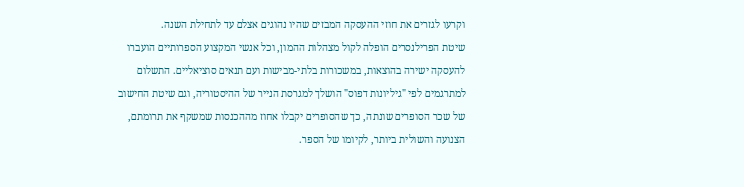וקרעו לגזרים את חוזי ההעסקה המבזים שהיו נהוגים אצלם עד לתחילת השנה.
שיטת הפרילנסרים הופלה לקול מצהלות ההמון, וכל אנשי המקצוע הספרותיים הועברו להעסקה ישירה בהוצאות, במשכורות בלתי-מבישות ועם תנאים סוציאליים. התשלום למתרגמים לפי "גיליונות דפוס" הושלך למגרסת הנייר של ההיסטוריה, וגם שיטת החישוב של שכר הסופרים שונתה, כך שהסופרים יקבלו אחוז מההכנסות שמשקף את תרומתם, הצנועה והשולית ביותר, לקיומו של הספר.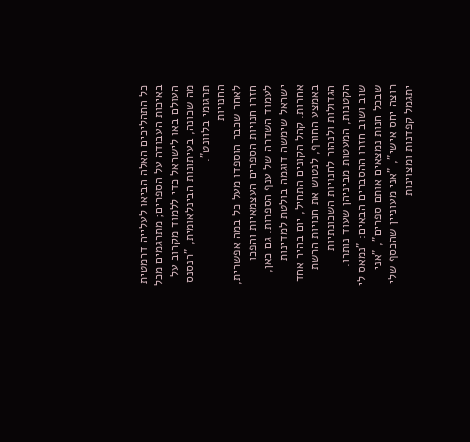כל התהליכים האלה הביאו לעלייה דרמטית באיכות העבודה על הספרים; מתרגמים מכל העולם באו לישראל כדי ללמוד מקרוב על מה שכונה, בעיתונות הבינלאומית, "רנסנס תרגומי בלוונט".
החנויות
לאחר שכבר הוספדו מעל כל במה אפשרית, חזרו חנויות הספרים העצמאיות והפכו לעמוד השדרה של ענף הספרות. גם כאן, ישראל שימשה דוגמה בולטת למדינות אחרות. קהל הקונים התחיל, יום בהיר אחד באמצע החורף, לנטוש את חנויות הרשת הגדולות ולנהור לחנויות השכונתיות הקטנות, המעטות מביניהן שעוד נותרו.
שוב ושוב חזרו ההסברים הבאים: "נמאס לי שבכל חנות נמצאים אותם ספרים", "אני רוצה יחס אישי", "אני מעוניין שהכסף שלי יתגמל קפדנות ומצוינות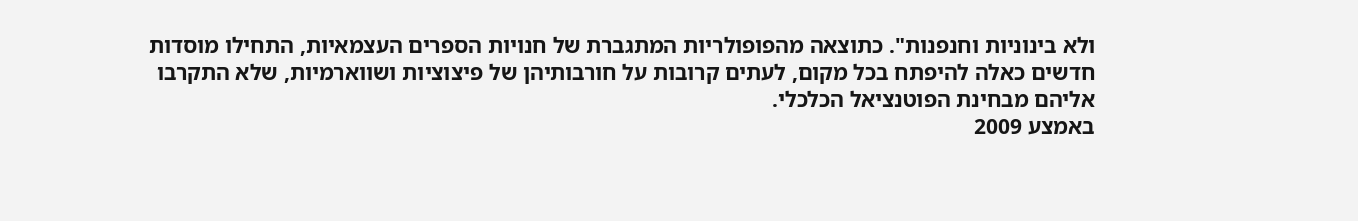ולא בינוניות וחנפנות". כתוצאה מהפופולריות המתגברת של חנויות הספרים העצמאיות, התחילו מוסדות חדשים כאלה להיפתח בכל מקום, לעתים קרובות על חורבותיהן של פיצוציות ושווארמיות, שלא התקרבו אליהם מבחינת הפוטנציאל הכלכלי.
באמצע 2009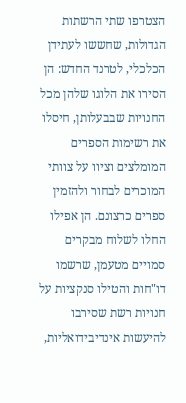הצטרפו שתי הרשתות הגדולות, שחששו לעתידן הכלכלי, לטרנד החדש: הן הסירו את הלוגו שלהן מכל החנויות שבבעלותן, חיסלו את רשימות הספרים המומלצים וציוו על צוותי המוכרים לבחור ולהזמין ספרים כרצונם. הן אפילו החלו לשלוח מבקרים סמויים מטעמן, שרשמו דו"חות והטילו סנקציות על חנויות רשת שסירבו להיעשות אינדיבידואליות,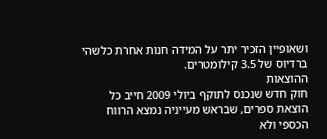ושאופיין הזכיר יתר על המידה חנות אחרת כלשהי ברדיוס של 3.5 קילומטרים.
ההוצאות
חוק חדש שנכנס לתוקף ביולי 2009 חייב כל הוצאת ספרים, שבראש מעייניה נמצא הרווח הכספי ולא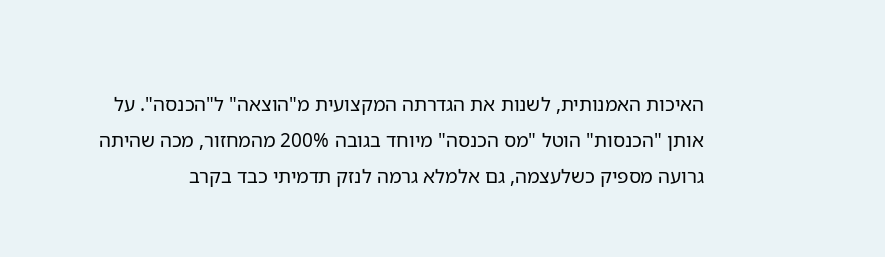האיכות האמנותית, לשנות את הגדרתה המקצועית מ"הוצאה" ל"הכנסה". על אותן "הכנסות" הוטל "מס הכנסה" מיוחד בגובה 200% מהמחזור, מכה שהיתה גרועה מספיק כשלעצמה, גם אלמלא גרמה לנזק תדמיתי כבד בקרב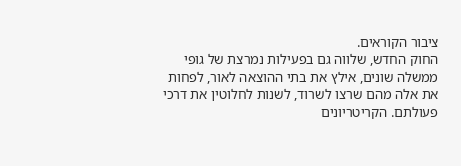ציבור הקוראים.
החוק החדש, שלווה גם בפעילות נמרצת של גופי ממשלה שונים, אילץ את בתי ההוצאה לאור, לפחות את אלה מהם שרצו לשרוד, לשנות לחלוטין את דרכי פעולתם. הקריטריונים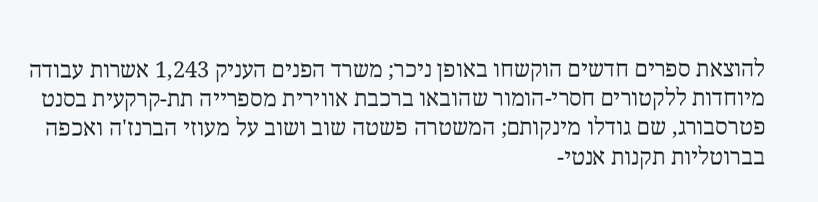להוצאת ספרים חדשים הוקשחו באופן ניכר; משרד הפנים העניק 1,243 אשרות עבודה מיוחדות ללקטורים חסרי-הומור שהובאו ברכבת אווירית מספרייה תת-קרקעית בסנט פטרסבורג, שם גודלו מינקותם; המשטרה פשטה שוב ושוב על מעוזי הברנז'ה ואכפה בברוטליות תקנות אנטי-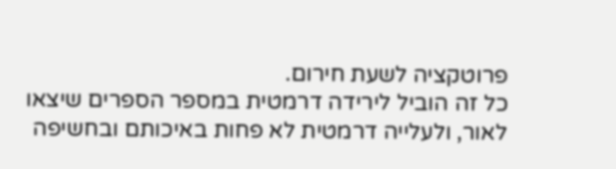פרוטקציה לשעת חירום.
כל זה הוביל לירידה דרמטית במספר הספרים שיצאו לאור, ולעלייה דרמטית לא פחות באיכותם ובחשיפה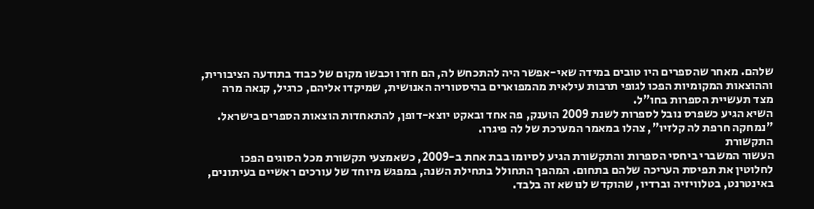שלהם. מאחר שהספרים היו טובים במידה שאי-אפשר היה להתכחש לה, הם חזרו וכבשו מקום של כבוד בתודעה הציבורית, וההוצאות המקומיות הפכו לגופי תרבות עילאית מהמפוארים בהיסטוריה האנושית, שמיקדו אליהם, כרגיל, קנאה מרה מצד תעשיית הספרות בחו"ל.
השיא הגיע כשפרס נובל לספרות לשנת 2009 הוענק, פה אחד ובאקט יוצא-דופן, להתאחדות הוצאות הספרים בישראל. "נמחקה חרפת לה קלזיו", צהלו במאמר המערכת של לה פיגרו.
התקשורת
העשור המשברי ביחסי הספרות והתקשורת הגיע לסיומו בבת אחת ב-2009, כשאמצעי תקשורת מכל הסוגים הפכו לחלוטין את תפיסת העריכה שלהם בתחום. המהפך התחולל בתחילת השנה, במפגש מיוחד של עורכים ראשיים בעיתונים, באינטרנט, בטלוויזיה וברדיו, שהוקדש לנושא זה בלבד.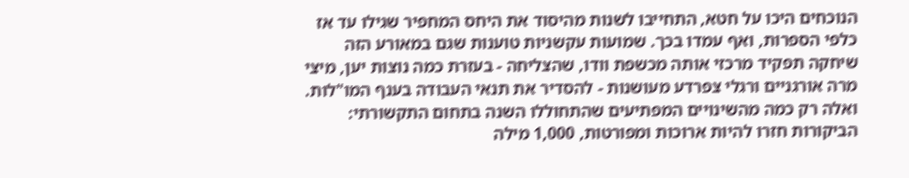הנוכחים היכו על חטא, התחייבו לשנות מהיסוד את היחס המחפיר שגילו עד אז כלפי הספרות, ואף עמדו בכך. שמועות עקשניות טוענות שגם במאורע הזה שיחקה תפקיד מרכזי אותה מכשפת וודו, שהצליחה - בעזרת כמה נוצות יען, מיצי מרה אורגניים ורגלי צפרדע מעושנות - להסדיר את תנאי העבודה בענף המו"לות.
ואלה רק כמה מהשינויים המפתיעים שהתחוללו השנה בתחום התקשורתי: הביקורות חזרו להיות ארוכות ומפורטות, 1,000 מילה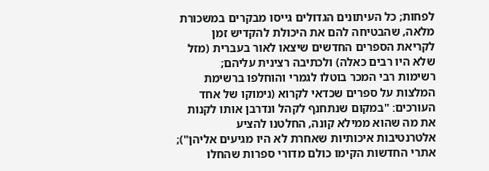לפחות; כל העיתונים הגדולים גייסו מבקרים במשכורת מלאה, שהבטיחה להם את היכולת להקדיש זמן לקריאת הספרים החדשים שיצאו לאור בעברית (מזל שלא היו רבים כאלה) ולכתיבה רצינית עליהם;
רשימות רבי המכר בוטלו לגמרי והוחלפו ברשימת המלצות על ספרים שכדאי לקרוא (נימוקו של אחד העורכים: "במקום שנתחנף לקהל ונדרבן אותו לקנות את מה שהוא ממילא קונה, החלטנו להציע אלטרנטיבות איכותיות שאחרת לא היו מגיעים אליהן"); אתרי החדשות הקימו כולם מדורי ספרות שהחלו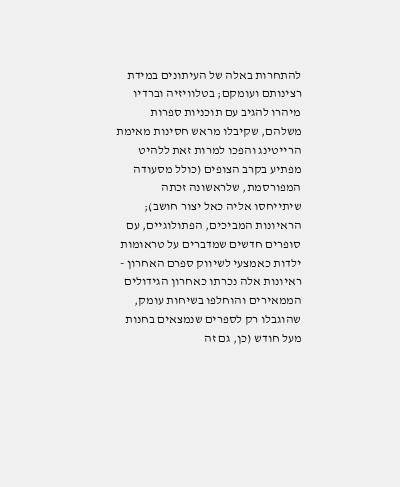להתחרות באלה של העיתונים במידת רצינותם ועומקם; בטלוויזיה וברדיו מיהרו להגיב עם תוכניות ספרות משלהם, שקיבלו מראש חסינות מאימת הרייטינג והפכו למרות זאת ללהיט מפתיע בקרב הצופים (כולל מסעודה המפורסמת, שלראשונה זכתה שיתייחסו אליה כאל יצור חושב);
הראיונות המביכים, הפתולוגיים, עם סופרים חדשים שמדברים על טראומות ילדות כאמצעי לשיווק ספרם האחרון - ראיונות אלה נכרתו כאחרון הגידולים הממאירים והוחלפו בשיחות עומק, שהוגבלו רק לספרים שנמצאים בחנות מעל חודש (כן, גם זה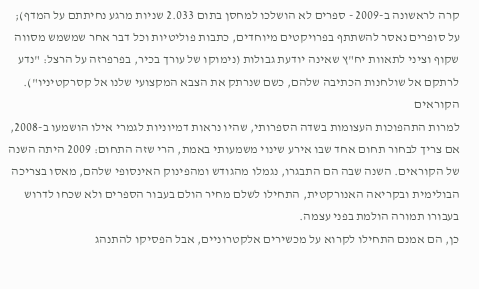קרה לראשונה ב-2009 - ספרים לא הושלכו למחסן בתום 2.033 שניות מרגע נחיתתם על המדף);
על סופרים נאסר להשתתף בפרויקטים מיוחדים, כתבות פוליטיות וכל דבר אחר שמשמש מסווה שקוף וציני לתאוות יח"ץ שאינה יודעת גבולות (נימוקו של עורך בכיר, בפרפרזה על הרצל: "נדע לרתקם אל שולחנות הכתיבה שלהם, כשם שנרתק את הצבא המקצועי שלנו אל קסרקטיניו").
הקוראים
למרות התהפוכות העצומות בשדה הספרותי, שהיו נראות דמיוניות לגמרי אילו הושמעו ב-2008, אם צריך לבחור תחום אחד שבו אירע שינוי משמעותי באמת, הרי שזה התחום: 2009 היתה השנה של הקוראים. השנה שבה הם התבגרו, נגמלו מהגודש ומהפינוק האינסופי שלהם, מאסו בצריכה הבולימית ובקריאה האנורקטית, התחילו לשלם מחיר הולם בעבור הספרים ולא שכחו לדרוש בעבורו תמורה הולמת בפני עצמה.
כן, הם אמנם התחילו לקרוא על מכשירים אלקטרוניים, אבל הפסיקו להתנהג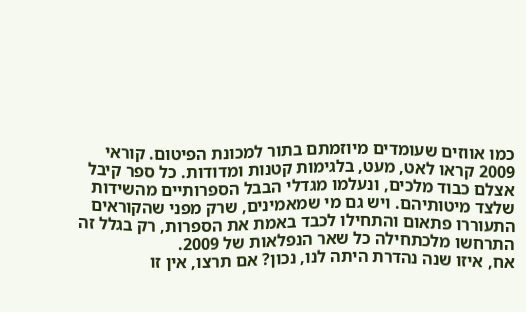כמו אווזים שעומדים מיוזמתם בתור למכונת הפיטום. קוראי 2009 קראו לאט, מעט, בלגימות קטנות ומדודות. כל ספר קיבל אצלם כבוד מלכים, ונעלמו מגדלי הבבל הספרותיים מהשידות שלצד מיטותיהם. ויש גם מי שמאמינים, שרק מפני שהקוראים התעוררו פתאום והתחילו לכבד באמת את הספרות, רק בגלל זה התרחשו מלכתחילה כל שאר הנפלאות של 2009.
אח, איזו שנה נהדרת היתה לנו, נכון? אם תרצו, אין זו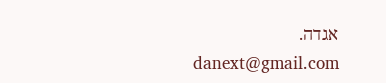אגדה.
danext@gmail.com